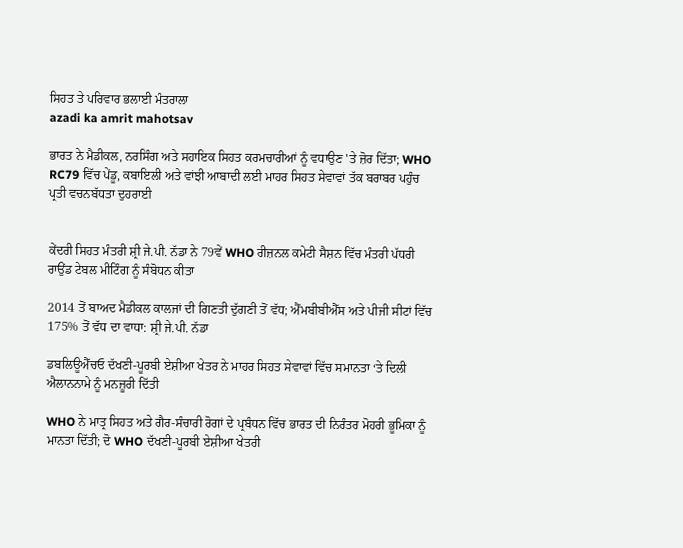ਸਿਹਤ ਤੇ ਪਰਿਵਾਰ ਭਲਾਈ ਮੰਤਰਾਲਾ
azadi ka amrit mahotsav

ਭਾਰਤ ਨੇ ਮੈਡੀਕਲ, ਨਰਸਿੰਗ ਅਤੇ ਸਹਾਇਕ ਸਿਹਤ ਕਰਮਚਾਰੀਆਂ ਨੂੰ ਵਧਾਉਣ 'ਤੇ ਜ਼ੋਰ ਦਿੱਤਾ; WHO RC79 ਵਿੱਚ ਪੇਂਡੂ, ਕਬਾਇਲੀ ਅਤੇ ਵਾਂਝੀ ਆਬਾਦੀ ਲਈ ਮਾਹਰ ਸਿਹਤ ਸੇਵਾਵਾਂ ਤੱਕ ਬਰਾਬਰ ਪਹੁੰਚ ਪ੍ਰਤੀ ਵਚਨਬੱਧਤਾ ਦੁਹਰਾਈ


ਕੇਂਦਰੀ ਸਿਹਤ ਮੰਤਰੀ ਸ਼੍ਰੀ ਜੇ.ਪੀ. ਨੱਡਾ ਨੇ 79ਵੇਂ WHO ਰੀਜ਼ਨਲ ਕਮੇਟੀ ਸੈਸ਼ਨ ਵਿੱਚ ਮੰਤਰੀ ਪੱਧਰੀ ਰਾਉਂਡ ਟੇਬਲ ਮੀਟਿੰਗ ਨੂੰ ਸੰਬੋਧਨ ਕੀਤਾ

2014 ਤੋਂ ਬਾਅਦ ਮੈਡੀਕਲ ਕਾਲਜਾਂ ਦੀ ਗਿਣਤੀ ਦੁੱਗਣੀ ਤੋਂ ਵੱਧ; ਐੱਮਬੀਬੀਐੱਸ ਅਤੇ ਪੀਜੀ ਸੀਟਾਂ ਵਿੱਚ 175% ਤੋਂ ਵੱਧ ਦਾ ਵਾਧਾ: ਸ਼੍ਰੀ ਜੇ.ਪੀ. ਨੱਡਾ

ਡਬਲਿਊਐੱਚਓ ਦੱਖਣੀ-ਪੂਰਬੀ ਏਸ਼ੀਆ ਖੇਤਰ ਨੇ ਮਾਹਰ ਸਿਹਤ ਸੇਵਾਵਾਂ ਵਿੱਚ ਸਮਾਨਤਾ ‘ਤੇ ਦਿਲੀ ਐਲਾਨਨਾਮੇ ਨੂੰ ਮਨਜ਼ੂਰੀ ਦਿੱਤੀ

WHO ਨੇ ਮਾਤ੍ਰ ਸਿਹਤ ਅਤੇ ਗੈਰ-ਸੰਚਾਰੀ ਰੋਗਾਂ ਦੇ ਪ੍ਰਬੰਧਨ ਵਿੱਚ ਭਾਰਤ ਦੀ ਨਿਰੰਤਰ ਮੋਹਰੀ ਭੂਮਿਕਾ ਨੂੰ ਮਾਨਤਾ ਦਿੱਤੀ; ਦੋ WHO ਦੱਖਣੀ-ਪੂਰਬੀ ਏਸ਼ੀਆ ਖੇਤਰੀ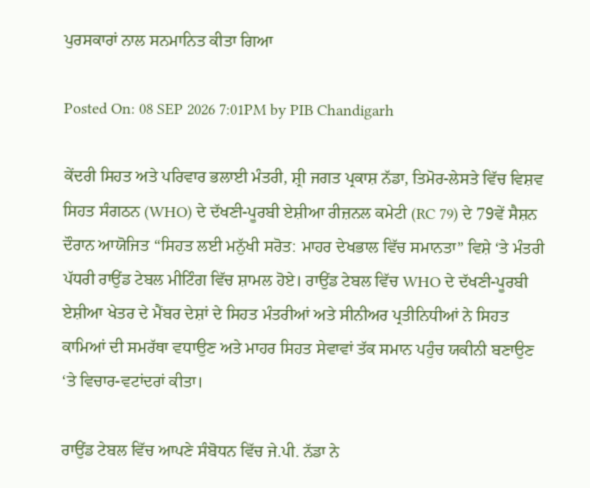ਪੁਰਸਕਾਰਾਂ ਨਾਲ ਸਨਮਾਨਿਤ ਕੀਤਾ ਗਿਆ

Posted On: 08 SEP 2026 7:01PM by PIB Chandigarh

ਕੇਂਦਰੀ ਸਿਹਤ ਅਤੇ ਪਰਿਵਾਰ ਭਲਾਈ ਮੰਤਰੀ, ਸ਼੍ਰੀ ਜਗਤ ਪ੍ਰਕਾਸ਼ ਨੱਡਾ, ਤਿਮੋਰ-ਲੇਸਤੇ ਵਿੱਚ ਵਿਸ਼ਵ ਸਿਹਤ ਸੰਗਠਨ (WHO) ਦੇ ਦੱਖਣੀ-ਪੂਰਬੀ ਏਸ਼ੀਆ ਰੀਜ਼ਨਲ ਕਮੇਟੀ (RC 79) ਦੇ 79ਵੇਂ ਸੈਸ਼ਨ ਦੌਰਾਨ ਆਯੋਜਿਤ “ਸਿਹਤ ਲਈ ਮਨੁੱਖੀ ਸਰੋਤ: ਮਾਹਰ ਦੇਖਭਾਲ ਵਿੱਚ ਸਮਾਨਤਾ” ਵਿਸ਼ੇ ‘ਤੇ ਮੰਤਰੀ ਪੱਧਰੀ ਰਾਉਂਡ ਟੇਬਲ ਮੀਟਿੰਗ ਵਿੱਚ ਸ਼ਾਮਲ ਹੋਏ। ਰਾਉਂਡ ਟੇਬਲ ਵਿੱਚ WHO ਦੇ ਦੱਖਣੀ-ਪੂਰਬੀ ਏਸ਼ੀਆ ਖੇਤਰ ਦੇ ਮੈਂਬਰ ਦੇਸ਼ਾਂ ਦੇ ਸਿਹਤ ਮੰਤਰੀਆਂ ਅਤੇ ਸੀਨੀਅਰ ਪ੍ਰਤੀਨਿਧੀਆਂ ਨੇ ਸਿਹਤ ਕਾਮਿਆਂ ਦੀ ਸਮਰੱਥਾ ਵਧਾਉਣ ਅਤੇ ਮਾਹਰ ਸਿਹਤ ਸੇਵਾਵਾਂ ਤੱਕ ਸਮਾਨ ਪਹੁੰਚ ਯਕੀਨੀ ਬਣਾਉਣ ‘ਤੇ ਵਿਚਾਰ-ਵਟਾਂਦਰਾਂ ਕੀਤਾ।

ਰਾਉਂਡ ਟੇਬਲ ਵਿੱਚ ਆਪਣੇ ਸੰਬੋਧਨ ਵਿੱਚ ਜੇ.ਪੀ. ਨੱਡਾ ਨੇ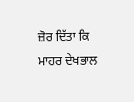ਜ਼ੋਰ ਦਿੱਤਾ ਕਿ ਮਾਹਰ ਦੇਖਭਾਲ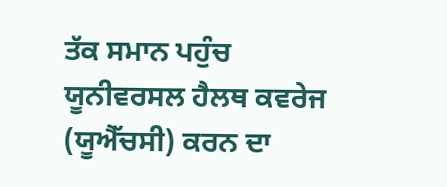ਤੱਕ ਸਮਾਨ ਪਹੁੰਚ ਯੂਨੀਵਰਸਲ ਹੈਲਥ ਕਵਰੇਜ (ਯੂਐੱਚਸੀ) ਕਰਨ ਦਾ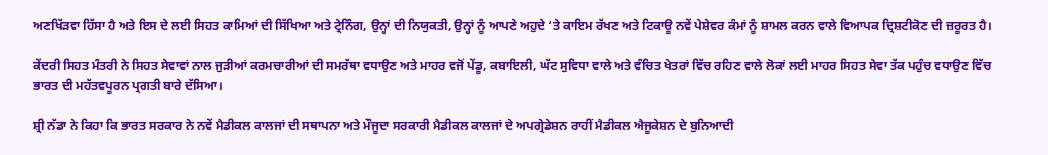ਅਣਖਿੱੜਵਾ ਹਿੱਸਾ ਹੈ ਅਤੇ ਇਸ ਦੇ ਲਈ ਸਿਹਤ ਕਾਮਿਆਂ ਦੀ ਸਿੱਖਿਆ ਅਤੇ ਟ੍ਰੇਨਿੰਗ, ਉਨ੍ਹਾਂ ਦੀ ਨਿਯੁਕਤੀ, ਉਨ੍ਹਾਂ ਨੂੰ ਆਪਣੇ ਅਹੁਦੇ ‘ਤੇ ਕਾਇਮ ਰੱਖਣ ਅਤੇ ਟਿਕਾਊ ਨਵੇਂ ਪੇਸ਼ੇਵਰ ਕੰਮਾਂ ਨੂੰ ਸ਼ਾਮਲ ਕਰਨ ਵਾਲੇ ਵਿਆਪਕ ਦ੍ਰਿਸ਼ਟੀਕੋਣ ਦੀ ਜ਼ਰੂਰਤ ਹੈ।

ਕੇਂਦਰੀ ਸਿਹਤ ਮੰਤਰੀ ਨੇ ਸਿਹਤ ਸੇਵਾਵਾਂ ਨਾਲ ਜੁੜੀਆਂ ਕਰਮਚਾਰੀਆਂ ਦੀ ਸਮਰੱਥਾ ਵਧਾਉਣ ਅਤੇ ਮਾਹਰ ਵਜੋਂ ਪੇਂਡੂ, ਕਬਾਇਲੀ, ਘੱਟ ਸੁਵਿਧਾ ਵਾਲੇ ਅਤੇ ਵੰਚਿਤ ਖੇਤਰਾਂ ਵਿੱਚ ਰਹਿਣ ਵਾਲੇ ਲੋਕਾਂ ਲਈ ਮਾਹਰ ਸਿਹਤ ਸੇਵਾ ਤੱਕ ਪਹੁੰਚ ਵਧਾਉਣ ਵਿੱਚ ਭਾਰਤ ਦੀ ਮਹੱਤਵਪੂਰਨ ਪ੍ਰਗਤੀ ਬਾਰੇ ਦੱਸਿਆ।

ਸ਼੍ਰੀ ਨੱਡਾ ਨੇ ਕਿਹਾ ਕਿ ਭਾਰਤ ਸਰਕਾਰ ਨੇ ਨਵੇਂ ਮੈਡੀਕਲ ਕਾਲਜਾਂ ਦੀ ਸਥਾਪਨਾ ਅਤੇ ਮੌਜੂਦਾ ਸਰਕਾਰੀ ਮੈਡੀਕਲ ਕਾਲਜਾਂ ਦੇ ਅਪਗ੍ਰੇਡੇਸ਼ਨ ਰਾਹੀਂ ਮੈਡੀਕਲ ਐਜੂਕੇਸ਼ਨ ਦੇ ਬੁਨਿਆਦੀ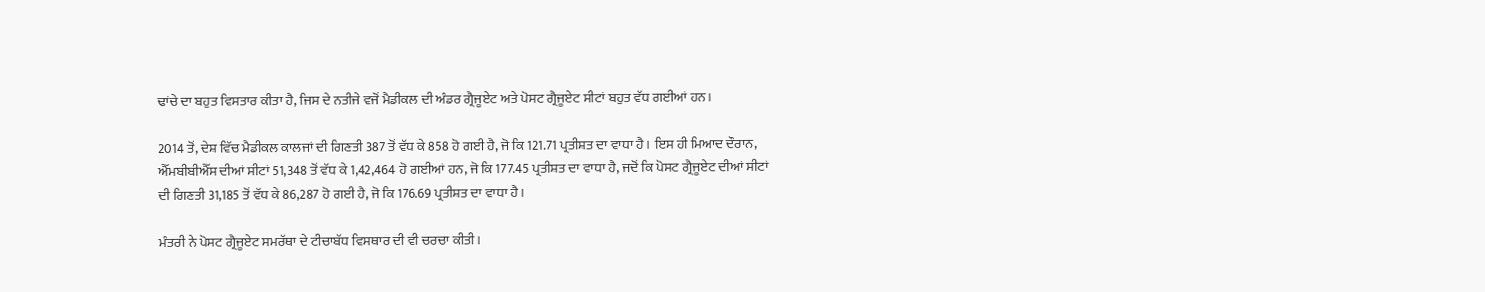ਢਾਂਚੇ ਦਾ ਬਹੁਤ ਵਿਸਤਾਰ ਕੀਤਾ ਹੈ, ਜਿਸ ਦੇ ਨਤੀਜੇ ਵਜੋਂ ਮੈਡੀਕਲ ਦੀ ਅੰਡਰ ਗ੍ਰੈਜੂਏਟ ਅਤੇ ਪੋਸਟ ਗ੍ਰੈਜੂਏਟ ਸੀਟਾਂ ਬਹੁਤ ਵੱਧ ਗਈਆਂ ਹਨ।

2014 ਤੋਂ, ਦੇਸ਼ ਵਿੱਚ ਮੈਡੀਕਲ ਕਾਲਜਾਂ ਦੀ ਗਿਣਤੀ 387 ਤੋਂ ਵੱਧ ਕੇ 858 ਹੋ ਗਈ ਹੈ, ਜੋ ਕਿ 121.71 ਪ੍ਰਤੀਸ਼ਤ ਦਾ ਵਾਧਾ ਹੈ। ਇਸ ਹੀ ਮਿਆਦ ਦੌਰਾਨ, ਐੱਮਬੀਬੀਐੱਸ ਦੀਆਂ ਸੀਟਾਂ 51,348 ਤੋਂ ਵੱਧ ਕੇ 1,42,464 ਹੋ ਗਈਆਂ ਹਨ, ਜੋ ਕਿ 177.45 ਪ੍ਰਤੀਸ਼ਤ ਦਾ ਵਾਧਾ ਹੈ, ਜਦੋਂ ਕਿ ਪੋਸਟ ਗ੍ਰੈਜੂਏਟ ਦੀਆਂ ਸੀਟਾਂ ਦੀ ਗਿਣਤੀ 31,185 ਤੋਂ ਵੱਧ ਕੇ 86,287 ਹੋ ਗਈ ਹੈ, ਜੋ ਕਿ 176.69 ਪ੍ਰਤੀਸ਼ਤ ਦਾ ਵਾਧਾ ਹੈ।

ਮੰਤਰੀ ਨੇ ਪੋਸਟ ਗ੍ਰੈਜੂਏਟ ਸਮਰੱਥਾ ਦੇ ਟੀਚਾਬੱਧ ਵਿਸਥਾਰ ਦੀ ਵੀ ਚਰਚਾ ਕੀਤੀ।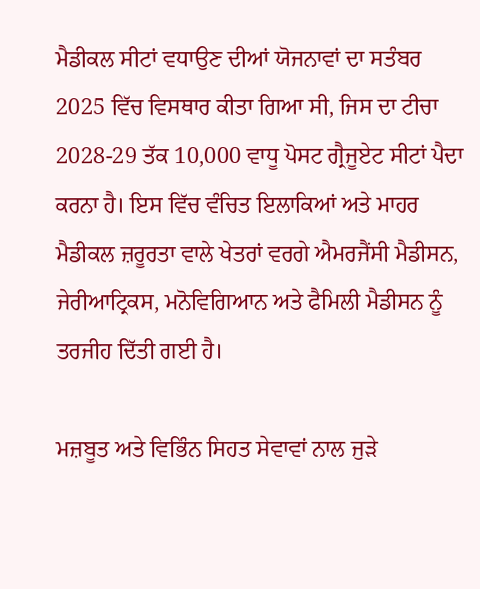ਮੈਡੀਕਲ ਸੀਟਾਂ ਵਧਾਉਣ ਦੀਆਂ ਯੋਜਨਾਵਾਂ ਦਾ ਸਤੰਬਰ 2025 ਵਿੱਚ ਵਿਸਥਾਰ ਕੀਤਾ ਗਿਆ ਸੀ, ਜਿਸ ਦਾ ਟੀਚਾ 2028-29 ਤੱਕ 10,000 ਵਾਧੂ ਪੋਸਟ ਗ੍ਰੈਜੂਏਟ ਸੀਟਾਂ ਪੈਦਾ ਕਰਨਾ ਹੈ। ਇਸ ਵਿੱਚ ਵੰਚਿਤ ਇਲਾਕਿਆਂ ਅਤੇ ਮਾਹਰ ਮੈਡੀਕਲ ਜ਼ਰੂਰਤਾ ਵਾਲੇ ਖੇਤਰਾਂ ਵਰਗੇ ਐਮਰਜੈਂਸੀ ਮੈਡੀਸਨ, ਜੇਰੀਆਟ੍ਰਿਕਸ, ਮਨੋਵਿਗਿਆਨ ਅਤੇ ਫੈਮਿਲੀ ਮੈਡੀਸਨ ਨੂੰ ਤਰਜੀਹ ਦਿੱਤੀ ਗਈ ਹੈ।

ਮਜ਼ਬੂਤ ਅਤੇ ਵਿਭਿੰਨ ਸਿਹਤ ਸੇਵਾਵਾਂ ਨਾਲ ਜੁੜੇ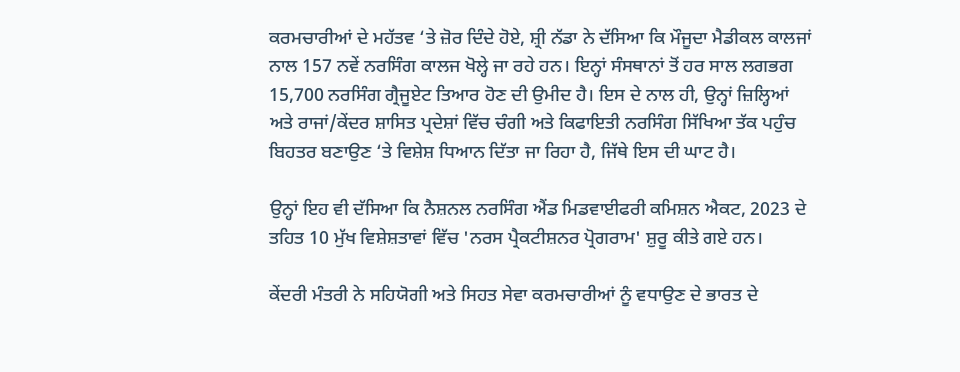ਕਰਮਚਾਰੀਆਂ ਦੇ ਮਹੱਤਵ ‘ਤੇ ਜ਼ੋਰ ਦਿੰਦੇ ਹੋਏ, ਸ਼੍ਰੀ ਨੱਡਾ ਨੇ ਦੱਸਿਆ ਕਿ ਮੌਜੂਦਾ ਮੈਡੀਕਲ ਕਾਲਜਾਂ ਨਾਲ 157 ਨਵੇਂ ਨਰਸਿੰਗ ਕਾਲਜ ਖੋਲ੍ਹੇ ਜਾ ਰਹੇ ਹਨ। ਇਨ੍ਹਾਂ ਸੰਸਥਾਨਾਂ ਤੋਂ ਹਰ ਸਾਲ ਲਗਭਗ 15,700 ਨਰਸਿੰਗ ਗ੍ਰੈਜੂਏਟ ਤਿਆਰ ਹੋਣ ਦੀ ਉਮੀਦ ਹੈ। ਇਸ ਦੇ ਨਾਲ ਹੀ, ਉਨ੍ਹਾਂ ਜ਼ਿਲ੍ਹਿਆਂ ਅਤੇ ਰਾਜਾਂ/ਕੇਂਦਰ ਸ਼ਾਸਿਤ ਪ੍ਰਦੇਸ਼ਾਂ ਵਿੱਚ ਚੰਗੀ ਅਤੇ ਕਿਫਾਇਤੀ ਨਰਸਿੰਗ ਸਿੱਖਿਆ ਤੱਕ ਪਹੁੰਚ ਬਿਹਤਰ ਬਣਾਉਣ ‘ਤੇ ਵਿਸ਼ੇਸ਼ ਧਿਆਨ ਦਿੱਤਾ ਜਾ ਰਿਹਾ ਹੈ, ਜਿੱਥੇ ਇਸ ਦੀ ਘਾਟ ਹੈ।

ਉਨ੍ਹਾਂ ਇਹ ਵੀ ਦੱਸਿਆ ਕਿ ਨੈਸ਼ਨਲ ਨਰਸਿੰਗ ਐਂਡ ਮਿਡਵਾਈਫਰੀ ਕਮਿਸ਼ਨ ਐਕਟ, 2023 ਦੇ ਤਹਿਤ 10 ਮੁੱਖ ਵਿਸ਼ੇਸ਼ਤਾਵਾਂ ਵਿੱਚ 'ਨਰਸ ਪ੍ਰੈਕਟੀਸ਼ਨਰ ਪ੍ਰੋਗਰਾਮ' ਸ਼ੁਰੂ ਕੀਤੇ ਗਏ ਹਨ।

ਕੇਂਦਰੀ ਮੰਤਰੀ ਨੇ ਸਹਿਯੋਗੀ ਅਤੇ ਸਿਹਤ ਸੇਵਾ ਕਰਮਚਾਰੀਆਂ ਨੂੰ ਵਧਾਉਣ ਦੇ ਭਾਰਤ ਦੇ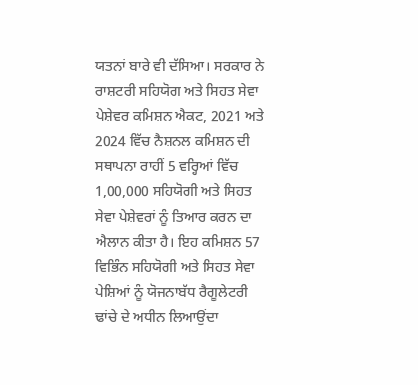ਯਤਨਾਂ ਬਾਰੇ ਵੀ ਦੱਸਿਆ। ਸਰਕਾਰ ਨੇ ਰਾਸ਼ਟਰੀ ਸਹਿਯੋਗ ਅਤੇ ਸਿਹਤ ਸੇਵਾ ਪੇਸ਼ੇਵਰ ਕਮਿਸ਼ਨ ਐਕਟ, 2021 ਅਤੇ 2024 ਵਿੱਚ ਨੈਸ਼ਨਲ ਕਮਿਸ਼ਨ ਦੀ ਸਥਾਪਨਾ ਰਾਹੀਂ 5 ਵਰ੍ਹਿਆਂ ਵਿੱਚ 1,00,000 ਸਹਿਯੋਗੀ ਅਤੇ ਸਿਹਤ ਸੇਵਾ ਪੇਸ਼ੇਵਰਾਂ ਨੂੰ ਤਿਆਰ ਕਰਨ ਦਾ ਐਲਾਨ ਕੀਤਾ ਹੈ। ਇਹ ਕਮਿਸ਼ਨ 57 ਵਿਭਿੰਨ ਸਹਿਯੋਗੀ ਅਤੇ ਸਿਹਤ ਸੇਵਾ ਪੇਸ਼ਿਆਂ ਨੂੰ ਯੋਜਨਾਬੱਧ ਰੈਗੂਲੇਟਰੀ ਢਾਂਚੇ ਦੇ ਅਧੀਨ ਲਿਆਉਂਦਾ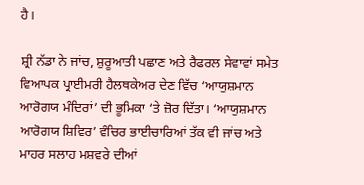ਹੈ।

ਸ਼੍ਰੀ ਨੱਡਾ ਨੇ ਜਾਂਚ, ਸ਼ੁਰੂਆਤੀ ਪਛਾਣ ਅਤੇ ਰੈਫਰਲ ਸੇਵਾਵਾਂ ਸਮੇਤ ਵਿਆਪਕ ਪ੍ਰਾਈਮਰੀ ਹੈਲਥਕੇਅਰ ਦੇਣ ਵਿੱਚ ‘ਆਯੁਸ਼ਮਾਨ ਆਰੋਗਯ ਮੰਦਿਰਾਂ’ ਦੀ ਭੂਮਿਕਾ ‘ਤੇ ਜ਼ੋਰ ਦਿੱਤਾ। ‘ਆਯੁਸ਼ਮਾਨ ਆਰੋਗਯ ਸ਼ਿਵਿਰ’ ਵੰਚਿਰ ਭਾਈਚਾਰਿਆਂ ਤੱਕ ਵੀ ਜਾਂਚ ਅਤੇ ਮਾਹਰ ਸਲਾਹ ਮਸ਼ਵਰੇ ਦੀਆਂ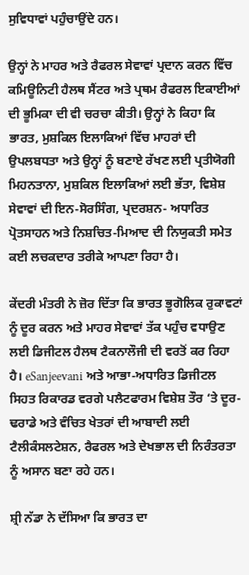ਸੁਵਿਧਾਵਾਂ ਪਹੁੰਚਾਉਂਦੇ ਹਨ।

ਉਨ੍ਹਾਂ ਨੇ ਮਾਹਰ ਅਤੇ ਰੈਫਰਲ ਸੇਵਾਵਾਂ ਪ੍ਰਦਾਨ ਕਰਨ ਵਿੱਚ ਕਮਿਊਨਿਟੀ ਹੈਲਥ ਸੈਂਟਰ ਅਤੇ ਪ੍ਰਥਮ ਰੈਫਰਲ ਇਕਾਈਆਂ ਦੀ ਭੂਮਿਕਾ ਦੀ ਵੀ ਚਰਚਾ ਕੀਤੀ। ਉਨ੍ਹਾਂ ਨੇ ਕਿਹਾ ਕਿ ਭਾਰਤ, ਮੁਸ਼ਕਿਲ ਇਲਾਕਿਆਂ ਵਿੱਚ ਮਾਹਰਾਂ ਦੀ ਉਪਲਬਧਤਾ ਅਤੇ ਉਨ੍ਹਾਂ ਨੂੰ ਬਣਾਏ ਰੱਖਣ ਲਈ ਪ੍ਰਤੀਯੋਗੀ ਮਿਹਨਤਾਨਾ, ਮੁਸ਼ਕਿਲ ਇਲਾਕਿਆਂ ਲਈ ਭੱਤਾ, ਵਿਸ਼ੇਸ਼ ਸੇਵਾਵਾਂ ਦੀ ਇਨ-ਸੋਰਸਿੰਗ, ਪ੍ਰਦਰਸ਼ਨ- ਅਧਾਰਿਤ ਪ੍ਰੋਤਸਾਹਨ ਅਤੇ ਨਿਸ਼ਚਿਤ-ਮਿਆਦ ਦੀ ਨਿਯੁਕਤੀ ਸਮੇਤ ਕਈ ਲਚਕਦਾਰ ਤਰੀਕੇ ਆਪਣਾ ਰਿਹਾ ਹੈ।

ਕੇਂਦਰੀ ਮੰਤਰੀ ਨੇ ਜ਼ੋਰ ਦਿੱਤਾ ਕਿ ਭਾਰਤ ਭੂਗੋਲਿਕ ਰੁਕਾਵਟਾਂ ਨੂੰ ਦੂਰ ਕਰਨ ਅਤੇ ਮਾਹਰ ਸੇਵਾਵਾਂ ਤੱਕ ਪਹੁੰਚ ਵਧਾਉਣ ਲਈ ਡਿਜੀਟਲ ਹੈਲਥ ਟੈਕਨਾਲੌਜੀ ਦੀ ਵਰਤੋਂ ਕਰ ਰਿਹਾ ਹੈ। eSanjeevani ਅਤੇ ਆਭਾ-ਅਧਾਰਿਤ ਡਿਜੀਟਲ ਸਿਹਤ ਰਿਕਾਰਡ ਵਰਗੇ ਪਲੈਟਫਾਰਮ ਵਿਸ਼ੇਸ਼ ਤੌਰ ‘ਤੇ ਦੂਰ-ਢਰਾਡੇ ਅਤੇ ਵੰਚਿਤ ਖੇਤਰਾਂ ਦੀ ਆਬਾਦੀ ਲਈ ਟੈਲੀਕੰਸਲਟੇਸ਼ਨ, ਰੈਫਰਲ ਅਤੇ ਦੇਖਭਾਲ ਦੀ ਨਿਰੰਤਰਤਾ ਨੂੰ ਅਸਾਨ ਬਣਾ ਰਹੇ ਹਨ।

ਸ਼੍ਰੀ ਨੱਡਾ ਨੇ ਦੱਸਿਆ ਕਿ ਭਾਰਤ ਦਾ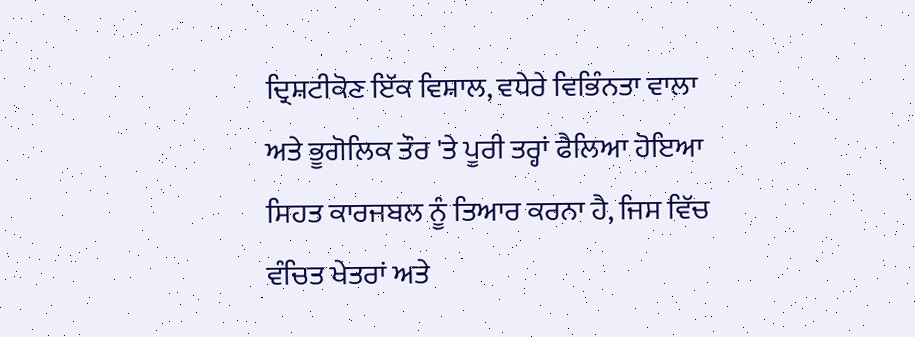ਦ੍ਰਿਸ਼ਟੀਕੋਣ ਇੱਕ ਵਿਸ਼ਾਲ, ਵਧੇਰੇ ਵਿਭਿੰਨਤਾ ਵਾਲਾ ਅਤੇ ਭੂਗੋਲਿਕ ਤੌਰ 'ਤੇ ਪੂਰੀ ਤਰ੍ਹਾਂ ਫੈਲਿਆ ਹੋਇਆ ਸਿਹਤ ਕਾਰਜਬਲ ਨੂੰ ਤਿਆਰ ਕਰਨਾ ਹੈ, ਜਿਸ ਵਿੱਚ ਵੰਚਿਤ ਖੇਤਰਾਂ ਅਤੇ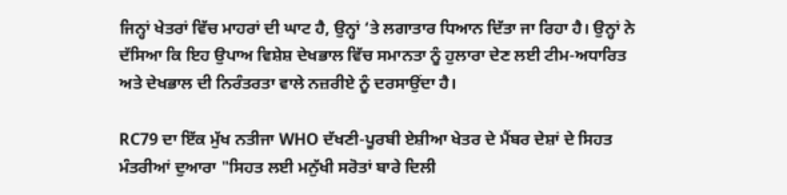ਜਿਨ੍ਹਾਂ ਖੇਤਰਾਂ ਵਿੱਚ ਮਾਹਰਾਂ ਦੀ ਘਾਟ ਹੈ, ਉਨ੍ਹਾਂ ‘ਤੇ ਲਗਾਤਾਰ ਧਿਆਨ ਦਿੱਤਾ ਜਾ ਰਿਹਾ ਹੈ। ਉਨ੍ਹਾਂ ਨੇ ਦੱਸਿਆ ਕਿ ਇਹ ਉਪਾਅ ਵਿਸ਼ੇਸ਼ ਦੇਖਭਾਲ ਵਿੱਚ ਸਮਾਨਤਾ ਨੂੰ ਹੁਲਾਰਾ ਦੇਣ ਲਈ ਟੀਮ-ਅਧਾਰਿਤ ਅਤੇ ਦੇਖਭਾਲ ਦੀ ਨਿਰੰਤਰਤਾ ਵਾਲੇ ਨਜ਼ਰੀਏ ਨੂੰ ਦਰਸਾਉਂਦਾ ਹੈ।

RC79 ਦਾ ਇੱਕ ਮੁੱਖ ਨਤੀਜਾ WHO ਦੱਖਣੀ-ਪੂਰਬੀ ਏਸ਼ੀਆ ਖੇਤਰ ਦੇ ਮੈਂਬਰ ਦੇਸ਼ਾਂ ਦੇ ਸਿਹਤ ਮੰਤਰੀਆਂ ਦੁਆਰਾ "ਸਿਹਤ ਲਈ ਮਨੁੱਖੀ ਸਰੋਤਾਂ ਬਾਰੇ ਦਿਲੀ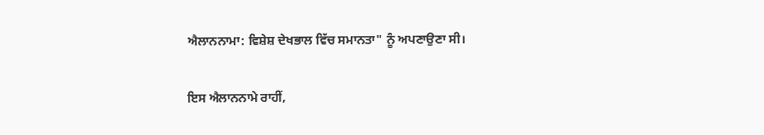ਐਲਾਨਨਾਮਾ: ਵਿਸ਼ੇਸ਼ ਦੇਖਭਾਲ ਵਿੱਚ ਸਮਾਨਤਾ" ਨੂੰ ਅਪਣਾਉਣਾ ਸੀ।

ਇਸ ਐਲਾਨਨਾਮੇ ਰਾਹੀਂ,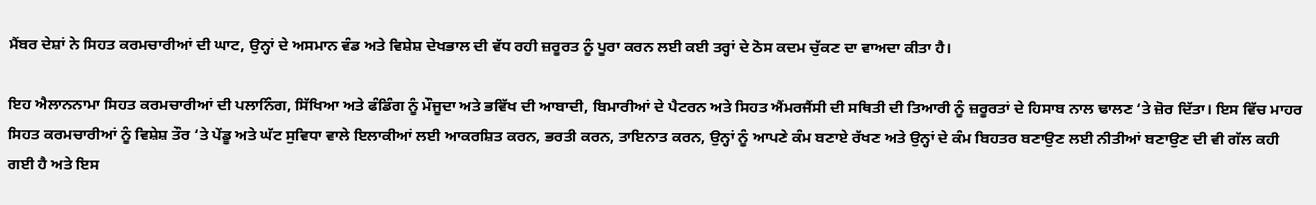ਮੈਂਬਰ ਦੇਸ਼ਾਂ ਨੇ ਸਿਹਤ ਕਰਮਚਾਰੀਆਂ ਦੀ ਘਾਟ, ਉਨ੍ਹਾਂ ਦੇ ਅਸਮਾਨ ਵੰਡ ਅਤੇ ਵਿਸ਼ੇਸ਼ ਦੇਖਭਾਲ ਦੀ ਵੱਧ ਰਹੀ ਜ਼ਰੂਰਤ ਨੂੰ ਪੂਰਾ ਕਰਨ ਲਈ ਕਈ ਤਰ੍ਹਾਂ ਦੇ ਠੋਸ ਕਦਮ ਚੁੱਕਣ ਦਾ ਵਾਅਦਾ ਕੀਤਾ ਹੈ।

ਇਹ ਐਲਾਨਨਾਮਾ ਸਿਹਤ ਕਰਮਚਾਰੀਆਂ ਦੀ ਪਲਾਨਿੰਗ, ਸਿੱਖਿਆ ਅਤੇ ਫੰਡਿੰਗ ਨੂੰ ਮੌਜੂਦਾ ਅਤੇ ਭਵਿੱਖ ਦੀ ਆਬਾਦੀ, ਬਿਮਾਰੀਆਂ ਦੇ ਪੈਟਰਨ ਅਤੇ ਸਿਹਤ ਐਂਮਰਜੈਂਸੀ ਦੀ ਸਥਿਤੀ ਦੀ ਤਿਆਰੀ ਨੂੰ ਜ਼ਰੂਰਤਾਂ ਦੇ ਹਿਸਾਬ ਨਾਲ ਢਾਲਣ ‘ਤੇ ਜ਼ੋਰ ਦਿੱਤਾ। ਇਸ ਵਿੱਚ ਮਾਹਰ ਸਿਹਤ ਕਰਮਚਾਰੀਆਂ ਨੂੰ ਵਿਸ਼ੇਸ਼ ਤੌਰ ‘ਤੇ ਪੇਂਡੂ ਅਤੇ ਘੱਟ ਸੁਵਿਧਾ ਵਾਲੇ ਇਲਾਕੀਆਂ ਲਈ ਆਕਰਸ਼ਿਤ ਕਰਨ, ਭਰਤੀ ਕਰਨ, ਤਾਇਨਾਤ ਕਰਨ, ਉਨ੍ਹਾਂ ਨੂੰ ਆਪਣੇ ਕੰਮ ਬਣਾਏ ਰੱਖਣ ਅਤੇ ਉਨ੍ਹਾਂ ਦੇ ਕੰਮ ਬਿਹਤਰ ਬਣਾਉਣ ਲਈ ਨੀਤੀਆਂ ਬਣਾਉਣ ਦੀ ਵੀ ਗੱਲ ਕਹੀ ਗਈ ਹੈ ਅਤੇ ਇਸ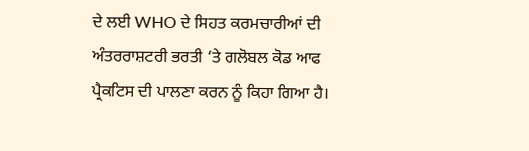ਦੇ ਲਈ WHO ਦੇ ਸਿਹਤ ਕਰਮਚਾਰੀਆਂ ਦੀ ਅੰਤਰਰਾਸ਼ਟਰੀ ਭਰਤੀ ‘ਤੇ ਗਲੋਬਲ ਕੋਡ ਆਫ ਪ੍ਰੈਕਟਿਸ ਦੀ ਪਾਲਣਾ ਕਰਨ ਨੂੰ ਕਿਹਾ ਗਿਆ ਹੈ।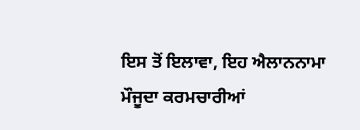ਇਸ ਤੋਂ ਇਲਾਵਾ, ਇਹ ਐਲਾਨਨਾਮਾ ਮੌਜੂਦਾ ਕਰਮਚਾਰੀਆਂ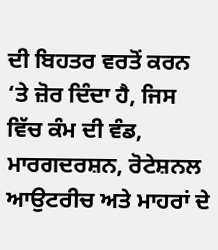ਦੀ ਬਿਹਤਰ ਵਰਤੋਂ ਕਰਨ ‘ਤੇ ਜ਼ੋਰ ਦਿੰਦਾ ਹੈ, ਜਿਸ ਵਿੱਚ ਕੰਮ ਦੀ ਵੰਡ, ਮਾਰਗਦਰਸ਼ਨ, ਰੋਟੇਸ਼ਨਲ ਆਉਟਰੀਚ ਅਤੇ ਮਾਹਰਾਂ ਦੇ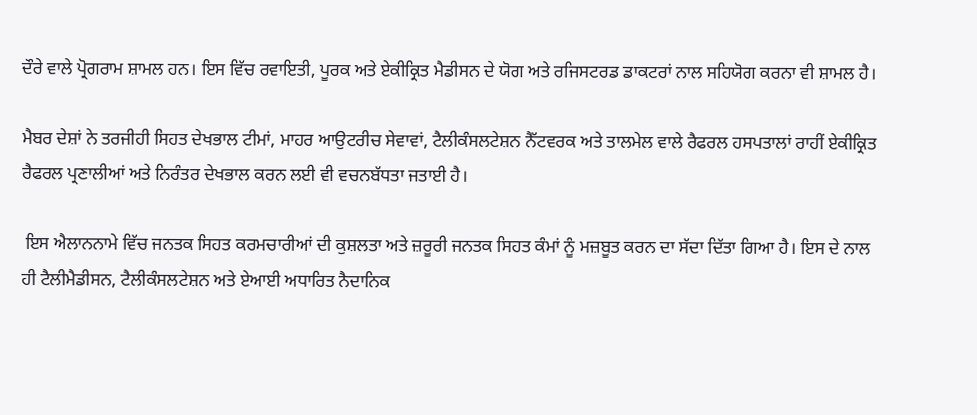ਦੌਰੇ ਵਾਲੇ ਪ੍ਰੋਗਰਾਮ ਸ਼ਾਮਲ ਹਨ। ਇਸ ਵਿੱਚ ਰਵਾਇਤੀ, ਪੂਰਕ ਅਤੇ ਏਕੀਕ੍ਰਿਤ ਮੈਡੀਸਨ ਦੇ ਯੋਗ ਅਤੇ ਰਜਿਸਟਰਡ ਡਾਕਟਰਾਂ ਨਾਲ ਸਹਿਯੋਗ ਕਰਨਾ ਵੀ ਸ਼ਾਮਲ ਹੈ।

ਮੈਬਰ ਦੇਸ਼ਾਂ ਨੇ ਤਰਜੀਹੀ ਸਿਹਤ ਦੇਖਭਾਲ ਟੀਮਾਂ, ਮਾਹਰ ਆਉਟਰੀਚ ਸੇਵਾਵਾਂ, ਟੈਲੀਕੰਸਲਟੇਸ਼ਨ ਨੈੱਟਵਰਕ ਅਤੇ ਤਾਲਮੇਲ ਵਾਲੇ ਰੈਫਰਲ ਹਸਪਤਾਲਾਂ ਰਾਹੀਂ ਏਕੀਕ੍ਰਿਤ ਰੈਫਰਲ ਪ੍ਰਣਾਲੀਆਂ ਅਤੇ ਨਿਰੰਤਰ ਦੇਖਭਾਲ ਕਰਨ ਲਈ ਵੀ ਵਚਨਬੱਧਤਾ ਜਤਾਈ ਹੈ।

 ਇਸ ਐਲਾਨਨਾਮੇ ਵਿੱਚ ਜਨਤਕ ਸਿਹਤ ਕਰਮਚਾਰੀਆਂ ਦੀ ਕੁਸ਼ਲਤਾ ਅਤੇ ਜ਼ਰੂਰੀ ਜਨਤਕ ਸਿਹਤ ਕੰਮਾਂ ਨੂੰ ਮਜ਼ਬੂਤ ਕਰਨ ਦਾ ਸੱਦਾ ਦਿੱਤਾ ਗਿਆ ਹੈ। ਇਸ ਦੇ ਨਾਲ ਹੀ ਟੈਲੀਮੈਡੀਸਨ, ਟੈਲੀਕੰਸਲਟੇਸ਼ਨ ਅਤੇ ਏਆਈ ਅਧਾਰਿਤ ਨੈਦਾਨਿਕ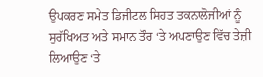ਉਪਕਰਣ ਸਮੇਤ ਡਿਜੀਟਲ ਸਿਹਤ ਤਕਨਾਲੋਜੀਆਂ ਨੂੰ ਸੁਰੱਖਿਅਤ ਅਤੇ ਸਮਾਨ ਤੌਰ ‘ਤੇ ਅਪਣਾਉਣ ਵਿੱਚ ਤੇਜ਼ੀ ਲਿਆਉਣ ‘ਤੇ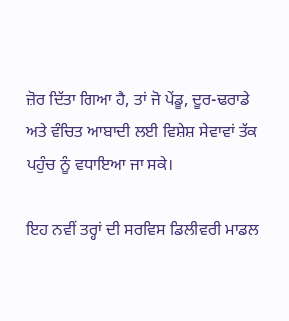ਜ਼ੋਰ ਦਿੱਤਾ ਗਿਆ ਹੈ, ਤਾਂ ਜੋ ਪੇਂਡੂ, ਦੂਰ-ਢਰਾਡੇ ਅਤੇ ਵੰਚਿਤ ਆਬਾਦੀ ਲਈ ਵਿਸ਼ੇਸ਼ ਸੇਵਾਵਾਂ ਤੱਕ ਪਹੁੰਚ ਨੂੰ ਵਧਾਇਆ ਜਾ ਸਕੇ।

ਇਹ ਨਵੀਂ ਤਰ੍ਹਾਂ ਦੀ ਸਰਵਿਸ ਡਿਲੀਵਰੀ ਮਾਡਲ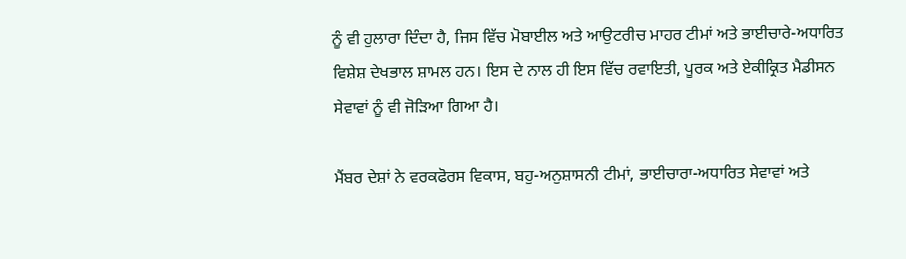ਨੂੰ ਵੀ ਹੁਲਾਰਾ ਦਿੰਦਾ ਹੈ, ਜਿਸ ਵਿੱਚ ਮੋਬਾਈਲ ਅਤੇ ਆਉਟਰੀਚ ਮਾਹਰ ਟੀਮਾਂ ਅਤੇ ਭਾਈਚਾਰੇ-ਅਧਾਰਿਤ ਵਿਸ਼ੇਸ਼ ਦੇਖਭਾਲ ਸ਼ਾਮਲ ਹਨ। ਇਸ ਦੇ ਨਾਲ ਹੀ ਇਸ ਵਿੱਚ ਰਵਾਇਤੀ, ਪੂਰਕ ਅਤੇ ਏਕੀਕ੍ਰਿਤ ਮੈਡੀਸਨ ਸੇਵਾਵਾਂ ਨੂੰ ਵੀ ਜੋੜਿਆ ਗਿਆ ਹੈ।

ਮੈਂਬਰ ਦੇਸ਼ਾਂ ਨੇ ਵਰਕਫੋਰਸ ਵਿਕਾਸ, ਬਹੁ-ਅਨੁਸ਼ਾਸਨੀ ਟੀਮਾਂ, ਭਾਈਚਾਰਾ-ਅਧਾਰਿਤ ਸੇਵਾਵਾਂ ਅਤੇ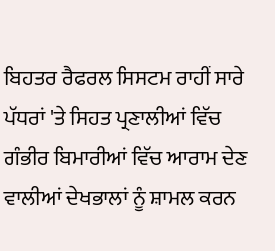ਬਿਹਤਰ ਰੈਫਰਲ ਸਿਸਟਮ ਰਾਹੀਂ ਸਾਰੇ ਪੱਧਰਾਂ 'ਤੇ ਸਿਹਤ ਪ੍ਰਣਾਲੀਆਂ ਵਿੱਚ ਗੰਭੀਰ ਬਿਮਾਰੀਆਂ ਵਿੱਚ ਆਰਾਮ ਦੇਣ ਵਾਲੀਆਂ ਦੇਖਭਾਲਾਂ ਨੂੰ ਸ਼ਾਮਲ ਕਰਨ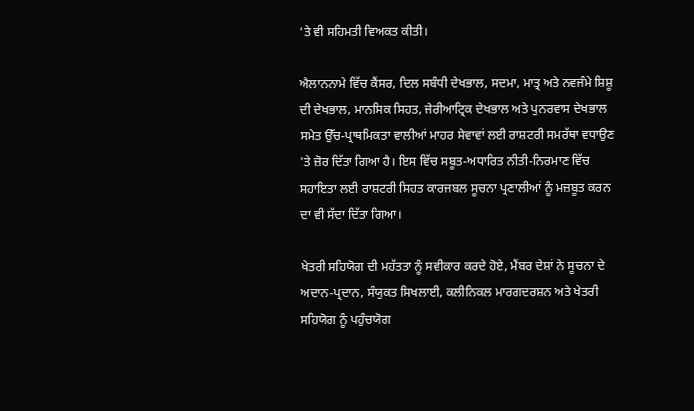‘ਤੇ ਵੀ ਸਹਿਮਤੀ ਵਿਅਕਤ ਕੀਤੀ।

ਐਲਾਨਨਾਮੇ ਵਿੱਚ ਕੈਂਸਰ, ਦਿਲ ਸਬੰਧੀ ਦੇਖਭਾਲ, ਸਦਮਾ, ਮਾਤ੍ਰ ਅਤੇ ਨਵਜੰਮੇ ਸ਼ਿਸ਼ੂ ਦੀ ਦੇਖਭਾਲ, ਮਾਨਸਿਕ ਸਿਹਤ, ਜੇਰੀਆਟ੍ਰਿਕ ਦੇਖਭਾਲ ਅਤੇ ਪੁਨਰਵਾਸ ਦੇਖਭਾਲ ਸਮੇਤ ਉੱਚ-ਪ੍ਰਾਥਮਿਕਤਾ ਵਾਲੀਆਂ ਮਾਹਰ ਸੇਵਾਵਾਂ ਲਈ ਰਾਸ਼ਟਰੀ ਸਮਰੱਥਾ ਵਧਾਉਣ 'ਤੇ ਜ਼ੋਰ ਦਿੱਤਾ ਗਿਆ ਹੈ। ਇਸ ਵਿੱਚ ਸਬੂਤ-ਅਧਾਰਿਤ ਨੀਤੀ-ਨਿਰਮਾਣ ਵਿੱਚ ਸਹਾਇਤਾ ਲਈ ਰਾਸ਼ਟਰੀ ਸਿਹਤ ਕਾਰਜਬਲ ਸੂਚਨਾ ਪ੍ਰਣਾਲੀਆਂ ਨੂੰ ਮਜ਼ਬੂਤ ਕਰਨ ਦਾ ਵੀ ਸੱਦਾ ਦਿੱਤਾ ਗਿਆ।

ਖੇਤਰੀ ਸਹਿਯੋਗ ਦੀ ਮਹੱਤਤਾ ਨੂੰ ਸਵੀਕਾਰ ਕਰਦੇ ਹੋਏ, ਮੈਂਬਰ ਦੇਸ਼ਾਂ ਨੇ ਸੂਚਨਾ ਦੇ ਅਦਾਨ-ਪ੍ਰਦਾਨ, ਸੰਯੁਕਤ ਸਿਖਲਾਈ, ਕਲੀਨਿਕਲ ਮਾਰਗਦਰਸ਼ਨ ਅਤੇ ਖੇਤਰੀ ਸਹਿਯੋਗ ਨੂੰ ਪਹੁੰਚਯੋਗ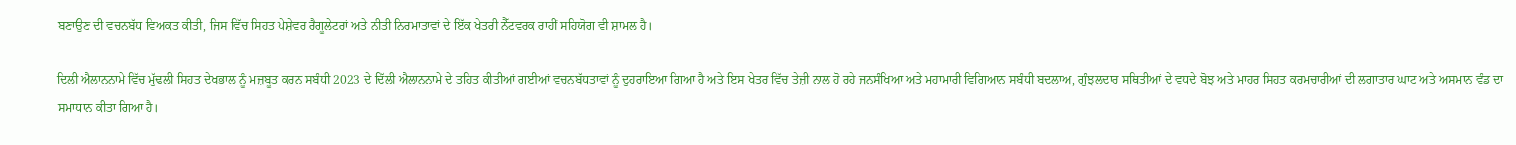ਬਣਾਉਣ ਦੀ ਵਚਨਬੱਧ ਵਿਅਕਤ ਕੀਤੀ, ਜਿਸ ਵਿੱਚ ਸਿਹਤ ਪੇਸ਼ੇਵਰ ਰੈਗੂਲੇਟਰਾਂ ਅਤੇ ਨੀਤੀ ਨਿਰਮਾਤਾਵਾਂ ਦੇ ਇੱਕ ਖੇਤਰੀ ਨੈੱਟਵਰਕ ਰਾਹੀਂ ਸਹਿਯੋਗ ਵੀ ਸ਼ਾਮਲ ਹੈ।

ਦਿਲੀ ਐਲਾਨਨਾਮੇ ਵਿੱਚ ਮੁੱਢਲੀ ਸਿਹਤ ਦੇਖਭਾਲ ਨੂੰ ਮਜ਼ਬੂਤ ਕਰਨ ਸਬੰਧੀ 2023 ਦੇ ਦਿੱਲੀ ਐਲਾਨਨਾਮੇ ਦੇ ਤਹਿਤ ਕੀਤੀਆਂ ਗਈਆਂ ਵਚਨਬੱਧਤਾਵਾਂ ਨੂੰ ਦੁਹਰਾਇਆ ਗਿਆ ਹੈ ਅਤੇ ਇਸ ਖੇਤਰ ਵਿੱਚ ਤੇਜ਼ੀ ਨਾਲ ਹੋ ਰਹੇ ਜਨਸੰਖਿਆ ਅਤੇ ਮਹਾਮਾਰੀ ਵਿਗਿਆਨ ਸਬੰਧੀ ਬਦਲਾਅ, ਗੁੰਝਲਦਾਰ ਸਥਿਤੀਆਂ ਦੇ ਵਧਦੇ ਬੋਝ ਅਤੇ ਮਾਹਰ ਸਿਹਤ ਕਰਮਚਾਰੀਆਂ ਦੀ ਲਗਾਤਾਰ ਘਾਟ ਅਤੇ ਅਸਮਾਨ ਵੰਡ ਦਾ ਸਮਾਧਾਨ ਕੀਤਾ ਗਿਆ ਹੈ।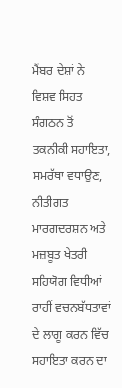ਮੈਂਬਰ ਦੇਸ਼ਾਂ ਨੇ ਵਿਸ਼ਵ ਸਿਹਤ ਸੰਗਠਨ ਤੋਂ ਤਕਨੀਕੀ ਸਹਾਇਤਾ, ਸਮਰੱਥਾ ਵਧਾਉਣ, ਨੀਤੀਗਤ ਮਾਰਗਦਰਸ਼ਨ ਅਤੇ ਮਜ਼ਬੂਤ ਖੇਤਰੀ ਸਹਿਯੋਗ ਵਿਧੀਆਂ ਰਾਹੀਂ ਵਚਨਬੱਧਤਾਵਾਂ ਦੇ ਲਾਗੂ ਕਰਨ ਵਿੱਚ ਸਹਾਇਤਾ ਕਰਨ ਦਾ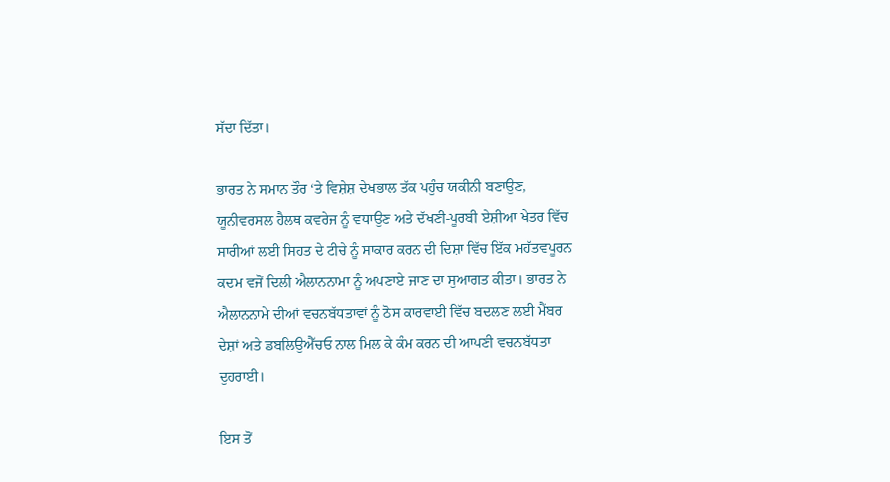ਸੱਦਾ ਦਿੱਤਾ।

ਭਾਰਤ ਨੇ ਸਮਾਨ ਤੌਰ ‘ਤੇ ਵਿਸ਼ੇਸ਼ ਦੇਖਭਾਲ ਤੱਕ ਪਹੁੰਚ ਯਕੀਨੀ ਬਣਾਉਣ, ਯੂਨੀਵਰਸਲ ਹੈਲਥ ਕਵਰੇਜ ਨੂੰ ਵਧਾਉਣ ਅਤੇ ਦੱਖਣੀ-ਪੂਰਬੀ ਏਸ਼ੀਆ ਖੇਤਰ ਵਿੱਚ ਸਾਰੀਆਂ ਲਈ ਸਿਹਤ ਦੇ ਟੀਚੇ ਨੂੰ ਸਾਕਾਰ ਕਰਨ ਦੀ ਦਿਸ਼ਾ ਵਿੱਚ ਇੱਕ ਮਹੱਤਵਪੂਰਨ ਕਦਮ ਵਜੋਂ ਦਿਲੀ ਐਲਾਨਨਾਮਾ ਨੂੰ ਅਪਣਾਏ ਜਾਣ ਦਾ ਸੁਆਗਤ ਕੀਤਾ। ਭਾਰਤ ਨੇ ਐਲਾਨਨਾਮੇ ਦੀਆਂ ਵਚਨਬੱਧਤਾਵਾਂ ਨੂੰ ਠੋਸ ਕਾਰਵਾਈ ਵਿੱਚ ਬਦਲਣ ਲਈ ਮੈਂਬਰ ਦੇਸ਼ਾਂ ਅਤੇ ਡਬਲਿਉਐੱਚਓ ਨਾਲ ਮਿਲ ਕੇ ਕੰਮ ਕਰਨ ਦੀ ਆਪਣੀ ਵਚਨਬੱਧਤਾ ਦੁਹਰਾਈ।

ਇਸ ਤੋਂ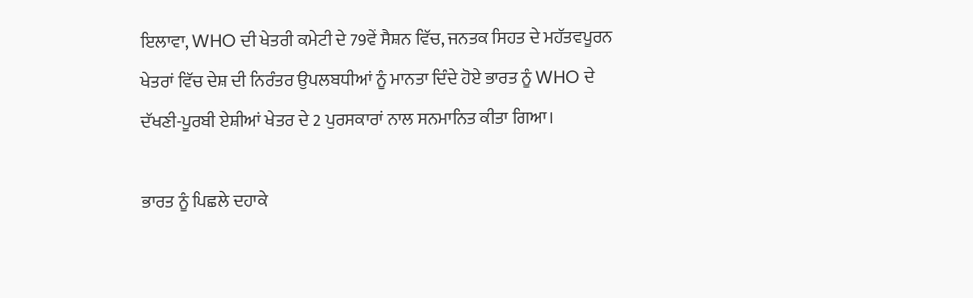ਇਲਾਵਾ, WHO ਦੀ ਖੇਤਰੀ ਕਮੇਟੀ ਦੇ 79ਵੇਂ ਸੈਸ਼ਨ ਵਿੱਚ, ਜਨਤਕ ਸਿਹਤ ਦੇ ਮਹੱਤਵਪੂਰਨ ਖੇਤਰਾਂ ਵਿੱਚ ਦੇਸ਼ ਦੀ ਨਿਰੰਤਰ ਉਪਲਬਧੀਆਂ ਨੂੰ ਮਾਨਤਾ ਦਿੰਦੇ ਹੋਏ ਭਾਰਤ ਨੂੰ WHO ਦੇ ਦੱਖਣੀ-ਪੂਰਬੀ ਏਸ਼ੀਆਂ ਖੇਤਰ ਦੇ 2 ਪੁਰਸਕਾਰਾਂ ਨਾਲ ਸਨਮਾਨਿਤ ਕੀਤਾ ਗਿਆ।

ਭਾਰਤ ਨੂੰ ਪਿਛਲੇ ਦਹਾਕੇ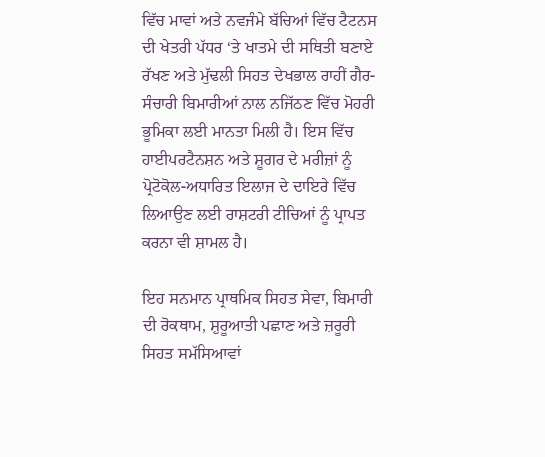ਵਿੱਚ ਮਾਵਾਂ ਅਤੇ ਨਵਜੰਮੇ ਬੱਚਿਆਂ ਵਿੱਚ ਟੈਟਨਸ ਦੀ ਖੇਤਰੀ ਪੱਧਰ ‘ਤੇ ਖਾਤਮੇ ਦੀ ਸਥਿਤੀ ਬਣਾਏ ਰੱਖਣ ਅਤੇ ਮੁੱਢਲੀ ਸਿਹਤ ਦੇਖਭਾਲ ਰਾਹੀਂ ਗੈਰ-ਸੰਚਾਰੀ ਬਿਮਾਰੀਆਂ ਨਾਲ ਨਜਿੱਠਣ ਵਿੱਚ ਮੋਹਰੀ ਭੂਮਿਕਾ ਲਈ ਮਾਨਤਾ ਮਿਲੀ ਹੈ। ਇਸ ਵਿੱਚ ਹਾਈਪਰਟੈਨਸ਼ਨ ਅਤੇ ਸ਼ੂਗਰ ਦੇ ਮਰੀਜ਼ਾਂ ਨੂੰ ਪ੍ਰੋਟੋਕੋਲ-ਅਧਾਰਿਤ ਇਲਾਜ ਦੇ ਦਾਇਰੇ ਵਿੱਚ ਲਿਆਉਣ ਲਈ ਰਾਸ਼ਟਰੀ ਟੀਚਿਆਂ ਨੂੰ ਪ੍ਰਾਪਤ ਕਰਨਾ ਵੀ ਸ਼ਾਮਲ ਹੈ।

ਇਹ ਸਨਮਾਨ ਪ੍ਰਾਥਮਿਕ ਸਿਹਤ ਸੇਵਾ, ਬਿਮਾਰੀ ਦੀ ਰੋਕਥਾਮ, ਸ਼ੁਰੂਆਤੀ ਪਛਾਣ ਅਤੇ ਜ਼ਰੂਰੀ ਸਿਹਤ ਸਮੱਸਿਆਵਾਂ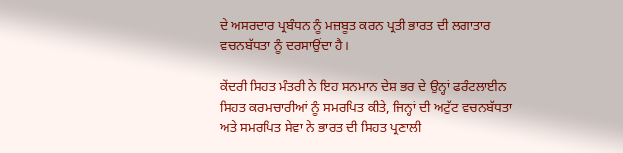ਦੇ ਅਸਰਦਾਰ ਪ੍ਰਬੰਧਨ ਨੂੰ ਮਜ਼ਬੂਤ ਕਰਨ ਪ੍ਰਤੀ ਭਾਰਤ ਦੀ ਲਗਾਤਾਰ ਵਚਨਬੱਧਤਾ ਨੂੰ ਦਰਸਾਉਂਦਾ ਹੈ।

ਕੇਂਦਰੀ ਸਿਹਤ ਮੰਤਰੀ ਨੇ ਇਹ ਸਨਮਾਨ ਦੇਸ਼ ਭਰ ਦੇ ਉਨ੍ਹਾਂ ਫਰੰਟਲਾਈਨ ਸਿਹਤ ਕਰਮਚਾਰੀਆਂ ਨੂੰ ਸਮਰਪਿਤ ਕੀਤੇ, ਜਿਨ੍ਹਾਂ ਦੀ ਅਟੁੱਟ ਵਚਨਬੱਧਤਾ ਅਤੇ ਸਮਰਪਿਤ ਸੇਵਾ ਨੇ ਭਾਰਤ ਦੀ ਸਿਹਤ ਪ੍ਰਣਾਲੀ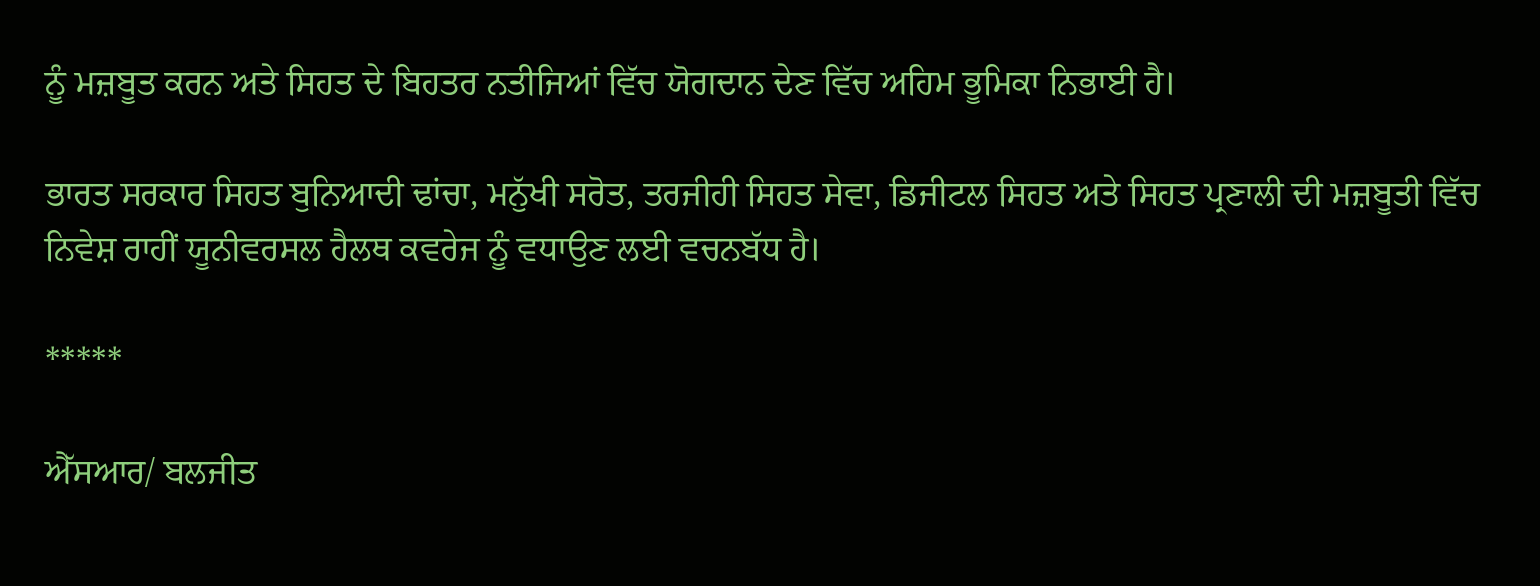ਨੂੰ ਮਜ਼ਬੂਤ ਕਰਨ ਅਤੇ ਸਿਹਤ ਦੇ ਬਿਹਤਰ ਨਤੀਜਿਆਂ ਵਿੱਚ ਯੋਗਦਾਨ ਦੇਣ ਵਿੱਚ ਅਹਿਮ ਭੂਮਿਕਾ ਨਿਭਾਈ ਹੈ।

ਭਾਰਤ ਸਰਕਾਰ ਸਿਹਤ ਬੁਨਿਆਦੀ ਢਾਂਚਾ, ਮਨੁੱਖੀ ਸਰੋਤ, ਤਰਜੀਹੀ ਸਿਹਤ ਸੇਵਾ, ਡਿਜੀਟਲ ਸਿਹਤ ਅਤੇ ਸਿਹਤ ਪ੍ਰਣਾਲੀ ਦੀ ਮਜ਼ਬੂਤੀ ਵਿੱਚ ਨਿਵੇਸ਼ ਰਾਹੀਂ ਯੂਨੀਵਰਸਲ ਹੈਲਥ ਕਵਰੇਜ ਨੂੰ ਵਧਾਉਣ ਲਈ ਵਚਨਬੱਧ ਹੈ।

*****

ਐੱਸਆਰ/ ਬਲਜੀਤ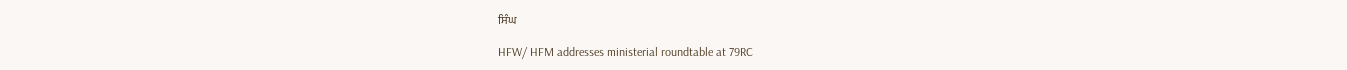ਸਿੰਘ

HFW/ HFM addresses ministerial roundtable at 79RC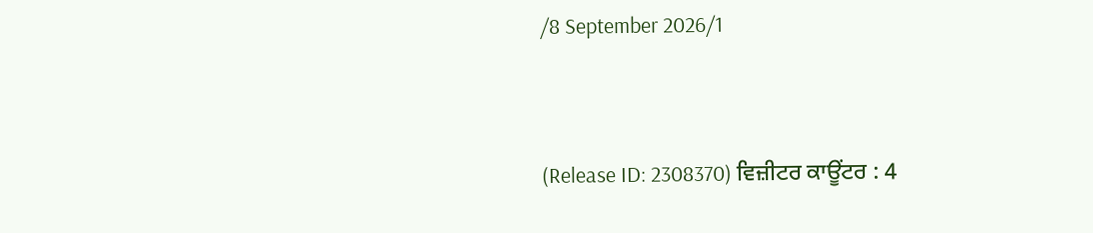/8 September 2026/1


(Release ID: 2308370) ਵਿਜ਼ੀਟਰ ਕਾਊਂਟਰ : 4